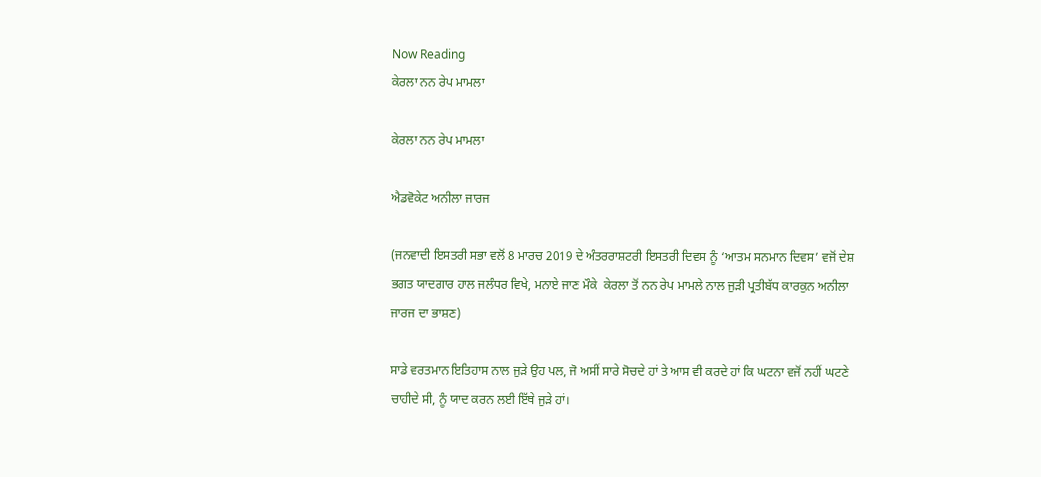Now Reading
ਕੇਰਲਾ ਨਨ ਰੇਪ ਮਾਮਲਾ

ਕੇਰਲਾ ਨਨ ਰੇਪ ਮਾਮਲਾ

ਐਡਵੋਕੇਟ ਅਨੀਲਾ ਜਾਰਜ

(ਜਨਵਾਦੀ ਇਸਤਰੀ ਸਭਾ ਵਲੋਂ 8 ਮਾਰਚ 2019 ਦੇ ਅੰਤਰਰਾਸ਼ਟਰੀ ਇਸਤਰੀ ਦਿਵਸ ਨੂੰ ‘ਆਤਮ ਸਨਮਾਨ ਦਿਵਸ’ ਵਜੋਂ ਦੇਸ਼ ਭਗਤ ਯਾਦਗਾਰ ਹਾਲ ਜਲੰਧਰ ਵਿਖੇ, ਮਨਾਏ ਜਾਣ ਮੌਕੇ  ਕੇਰਲਾ ਤੋਂ ਨਨ ਰੇਪ ਮਾਮਲੇ ਨਾਲ ਜੁੜੀ ਪ੍ਰਤੀਬੱਧ ਕਾਰਕੁਨ ਅਨੀਲਾ ਜਾਰਜ ਦਾ ਭਾਸ਼ਣ)

ਸਾਡੇ ਵਰਤਮਾਨ ਇਤਿਹਾਸ ਨਾਲ ਜੁੜੇ ਉਹ ਪਲ, ਜੋ ਅਸੀਂ ਸਾਰੇ ਸੋਚਦੇ ਹਾਂ ਤੇ ਆਸ ਵੀ ਕਰਦੇ ਹਾਂ ਕਿ ਘਟਨਾ ਵਜੋਂ ਨਹੀਂ ਘਟਣੇ ਚਾਹੀਦੇ ਸੀ, ਨੂੰ ਯਾਦ ਕਰਨ ਲਈ ਇੱਥੇ ਜੁੜੇ ਹਾਂ।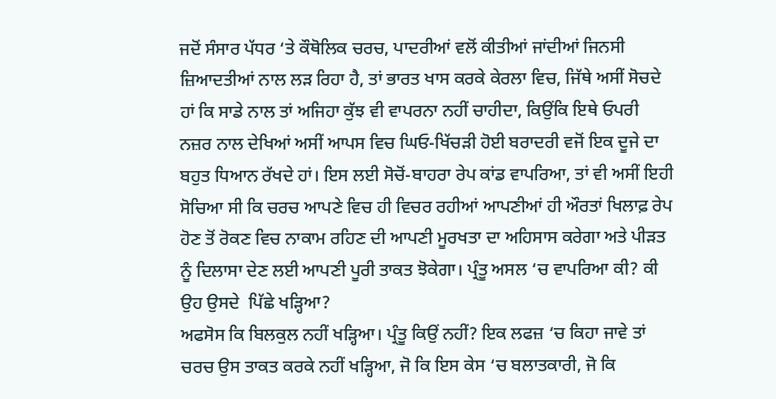ਜਦੋਂ ਸੰਸਾਰ ਪੱਧਰ ‘ਤੇ ਕੌਥੋਲਿਕ ਚਰਚ, ਪਾਦਰੀਆਂ ਵਲੋਂ ਕੀਤੀਆਂ ਜਾਂਦੀਆਂ ਜਿਨਸੀ ਜ਼ਿਆਦਤੀਆਂ ਨਾਲ ਲੜ ਰਿਹਾ ਹੈ, ਤਾਂ ਭਾਰਤ ਖਾਸ ਕਰਕੇ ਕੇਰਲਾ ਵਿਚ, ਜਿੱਥੇ ਅਸੀਂ ਸੋਚਦੇ ਹਾਂ ਕਿ ਸਾਡੇ ਨਾਲ ਤਾਂ ਅਜਿਹਾ ਕੁੱਝ ਵੀ ਵਾਪਰਨਾ ਨਹੀਂ ਚਾਹੀਦਾ, ਕਿਉਂਕਿ ਇਥੇ ਓਪਰੀ ਨਜ਼ਰ ਨਾਲ ਦੇਖਿਆਂ ਅਸੀਂ ਆਪਸ ਵਿਚ ਘਿਓ-ਖਿੱਚੜੀ ਹੋਈ ਬਰਾਦਰੀ ਵਜੋਂ ਇਕ ਦੂਜੇ ਦਾ ਬਹੁਤ ਧਿਆਨ ਰੱਖਦੇ ਹਾਂ। ਇਸ ਲਈ ਸੋਚੋਂ-ਬਾਹਰਾ ਰੇਪ ਕਾਂਡ ਵਾਪਰਿਆ, ਤਾਂ ਵੀ ਅਸੀਂ ਇਹੀ ਸੋਚਿਆ ਸੀ ਕਿ ਚਰਚ ਆਪਣੇ ਵਿਚ ਹੀ ਵਿਚਰ ਰਹੀਆਂ ਆਪਣੀਆਂ ਹੀ ਔਰਤਾਂ ਖਿਲਾਫ਼ ਰੇਪ ਹੋਣ ਤੋਂ ਰੋਕਣ ਵਿਚ ਨਾਕਾਮ ਰਹਿਣ ਦੀ ਆਪਣੀ ਮੂਰਖਤਾ ਦਾ ਅਹਿਸਾਸ ਕਰੇਗਾ ਅਤੇ ਪੀੜਤ ਨੂੰ ਦਿਲਾਸਾ ਦੇਣ ਲਈ ਆਪਣੀ ਪੂਰੀ ਤਾਕਤ ਝੋਕੇਗਾ। ਪ੍ਰੰਤੂ ਅਸਲ ‘ਚ ਵਾਪਰਿਆ ਕੀ? ਕੀ ਉਹ ਉਸਦੇ  ਪਿੱਛੇ ਖੜ੍ਹਿਆ?
ਅਫਸੋਸ ਕਿ ਬਿਲਕੁਲ ਨਹੀਂ ਖੜ੍ਹਿਆ। ਪ੍ਰੰਤੂ ਕਿਉਂ ਨਹੀਂ? ਇਕ ਲਫਜ਼ ‘ਚ ਕਿਹਾ ਜਾਵੇ ਤਾਂ ਚਰਚ ਉਸ ਤਾਕਤ ਕਰਕੇ ਨਹੀਂ ਖੜ੍ਹਿਆ, ਜੋ ਕਿ ਇਸ ਕੇਸ ‘ਚ ਬਲਾਤਕਾਰੀ, ਜੋ ਕਿ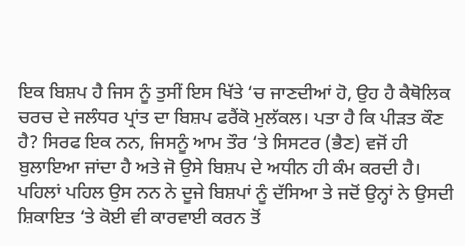ਇਕ ਬਿਸ਼ਪ ਹੈ ਜਿਸ ਨੂੰ ਤੁਸੀਂ ਇਸ ਖਿੱਤੇ ‘ਚ ਜਾਣਦੀਆਂ ਹੋ, ਉਹ ਹੈ ਕੈਥੋਲਿਕ ਚਰਚ ਦੇ ਜਲੰਧਰ ਪ੍ਰਾਂਤ ਦਾ ਬਿਸ਼ਪ ਫਰੈਂਕੋ ਮੁਲੱਕਲ। ਪਤਾ ਹੈ ਕਿ ਪੀੜਤ ਕੌਣ ਹੈ? ਸਿਰਫ ਇਕ ਨਨ, ਜਿਸਨੂੰ ਆਮ ਤੌਰ ‘ਤੇ ਸਿਸਟਰ (ਭੈਣ) ਵਜੋਂ ਹੀ ਬੁਲਾਇਆ ਜਾਂਦਾ ਹੈ ਅਤੇ ਜੋ ਉਸੇ ਬਿਸ਼ਪ ਦੇ ਅਧੀਨ ਹੀ ਕੰਮ ਕਰਦੀ ਹੈ। ਪਹਿਲਾਂ ਪਹਿਲ ਉਸ ਨਨ ਨੇ ਦੂਜੇ ਬਿਸ਼ਪਾਂ ਨੂੰ ਦੱਸਿਆ ਤੇ ਜਦੋਂ ਉਨ੍ਹਾਂ ਨੇ ਉਸਦੀ ਸ਼ਿਕਾਇਤ ‘ਤੇ ਕੋਈ ਵੀ ਕਾਰਵਾਈ ਕਰਨ ਤੋਂ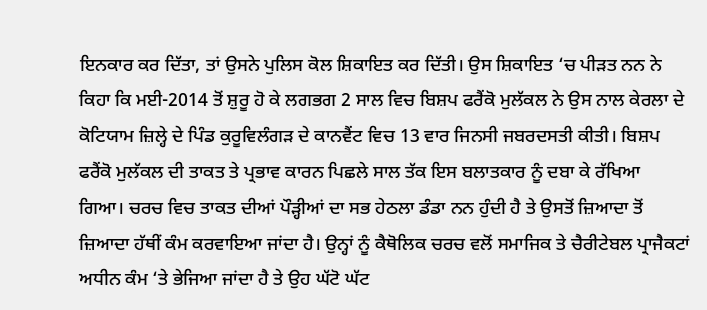ਇਨਕਾਰ ਕਰ ਦਿੱਤਾ, ਤਾਂ ਉਸਨੇ ਪੁਲਿਸ ਕੋਲ ਸ਼ਿਕਾਇਤ ਕਰ ਦਿੱਤੀ। ਉਸ ਸ਼ਿਕਾਇਤ ‘ਚ ਪੀੜਤ ਨਨ ਨੇ ਕਿਹਾ ਕਿ ਮਈ-2014 ਤੋਂ ਸ਼ੁਰੂ ਹੋ ਕੇ ਲਗਭਗ 2 ਸਾਲ ਵਿਚ ਬਿਸ਼ਪ ਫਰੈਂਕੋ ਮੁਲੱਕਲ ਨੇ ਉਸ ਨਾਲ ਕੇਰਲਾ ਦੇ ਕੋਟਿਯਾਮ ਜ਼ਿਲ੍ਹੇ ਦੇ ਪਿੰਡ ਕੁਰੂਵਿਲੰਗੜ ਦੇ ਕਾਨਵੈਂਟ ਵਿਚ 13 ਵਾਰ ਜਿਨਸੀ ਜਬਰਦਸਤੀ ਕੀਤੀ। ਬਿਸ਼ਪ ਫਰੈਂਕੋ ਮੁਲੱਕਲ ਦੀ ਤਾਕਤ ਤੇ ਪ੍ਰਭਾਵ ਕਾਰਨ ਪਿਛਲੇ ਸਾਲ ਤੱਕ ਇਸ ਬਲਾਤਕਾਰ ਨੂੰ ਦਬਾ ਕੇ ਰੱਖਿਆ ਗਿਆ। ਚਰਚ ਵਿਚ ਤਾਕਤ ਦੀਆਂ ਪੌੜ੍ਹੀਆਂ ਦਾ ਸਭ ਹੇਠਲਾ ਡੰਡਾ ਨਨ ਹੁੰਦੀ ਹੈ ਤੇ ਉਸਤੋਂ ਜ਼ਿਆਦਾ ਤੋਂ ਜ਼ਿਆਦਾ ਹੱਥੀਂ ਕੰਮ ਕਰਵਾਇਆ ਜਾਂਦਾ ਹੈ। ਉਨ੍ਹਾਂ ਨੂੰ ਕੈਥੋਲਿਕ ਚਰਚ ਵਲੋਂ ਸਮਾਜਿਕ ਤੇ ਚੈਰੀਟੇਬਲ ਪ੍ਰਾਜੈਕਟਾਂ ਅਧੀਨ ਕੰਮ ‘ਤੇ ਭੇਜਿਆ ਜਾਂਦਾ ਹੈ ਤੇ ਉਹ ਘੱਟੋ ਘੱਟ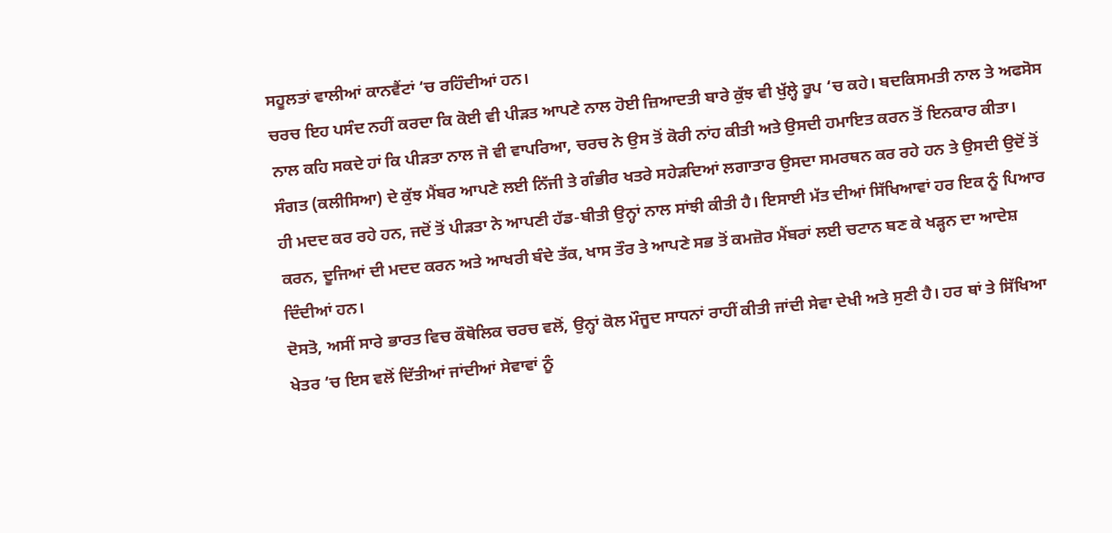ਸਹੂਲਤਾਂ ਵਾਲੀਆਂ ਕਾਨਵੈਂਟਾਂ ‘ਚ ਰਹਿੰਦੀਆਂ ਹਨ।
ਚਰਚ ਇਹ ਪਸੰਦ ਨਹੀਂ ਕਰਦਾ ਕਿ ਕੋਈ ਵੀ ਪੀੜਤ ਆਪਣੇ ਨਾਲ ਹੋਈ ਜ਼ਿਆਦਤੀ ਬਾਰੇ ਕੁੱਝ ਵੀ ਖੁੱਲ੍ਹੇ ਰੂਪ ‘ਚ ਕਹੇ। ਬਦਕਿਸਮਤੀ ਨਾਲ ਤੇ ਅਫਸੋਸ ਨਾਲ ਕਹਿ ਸਕਦੇ ਹਾਂ ਕਿ ਪੀੜਤਾ ਨਾਲ ਜੋ ਵੀ ਵਾਪਰਿਆ, ਚਰਚ ਨੇ ਉਸ ਤੋਂ ਕੋਰੀ ਨਾਂਹ ਕੀਤੀ ਅਤੇ ਉਸਦੀ ਹਮਾਇਤ ਕਰਨ ਤੋਂ ਇਨਕਾਰ ਕੀਤਾ। ਸੰਗਤ (ਕਲੀਸਿਆ) ਦੇ ਕੁੱਝ ਮੈਂਬਰ ਆਪਣੇ ਲਈ ਨਿੱਜੀ ਤੇ ਗੰਭੀਰ ਖਤਰੇ ਸਹੇੜਦਿਆਂ ਲਗਾਤਾਰ ਉਸਦਾ ਸਮਰਥਨ ਕਰ ਰਹੇ ਹਨ ਤੇ ਉਸਦੀ ਉਦੋਂ ਤੋਂ ਹੀ ਮਦਦ ਕਰ ਰਹੇ ਹਨ, ਜਦੋਂ ਤੋਂ ਪੀੜਤਾ ਨੇ ਆਪਣੀ ਹੱਡ-ਬੀਤੀ ਉਨ੍ਹਾਂ ਨਾਲ ਸਾਂਝੀ ਕੀਤੀ ਹੈ। ਇਸਾਈ ਮੱਤ ਦੀਆਂ ਸਿੱਖਿਆਵਾਂ ਹਰ ਇਕ ਨੂੰ ਪਿਆਰ ਕਰਨ, ਦੂਜਿਆਂ ਦੀ ਮਦਦ ਕਰਨ ਅਤੇ ਆਖਰੀ ਬੰਦੇ ਤੱਕ, ਖਾਸ ਤੌਰ ਤੇ ਆਪਣੇ ਸਭ ਤੋਂ ਕਮਜ਼ੋਰ ਮੈਂਬਰਾਂ ਲਈ ਚਟਾਨ ਬਣ ਕੇ ਖੜ੍ਹਨ ਦਾ ਆਦੇਸ਼ ਦਿੰਦੀਆਂ ਹਨ।
ਦੋਸਤੋ, ਅਸੀਂ ਸਾਰੇ ਭਾਰਤ ਵਿਚ ਕੌਥੋਲਿਕ ਚਰਚ ਵਲੋਂ, ਉਨ੍ਹਾਂ ਕੋਲ ਮੌਜੂਦ ਸਾਧਨਾਂ ਰਾਹੀਂ ਕੀਤੀ ਜਾਂਦੀ ਸੇਵਾ ਦੇਖੀ ਅਤੇ ਸੁਣੀ ਹੈ। ਹਰ ਥਾਂ ਤੇ ਸਿੱਖਿਆ ਖੇਤਰ ‘ਚ ਇਸ ਵਲੋਂ ਦਿੱਤੀਆਂ ਜਾਂਦੀਆਂ ਸੇਵਾਵਾਂ ਨੂੰ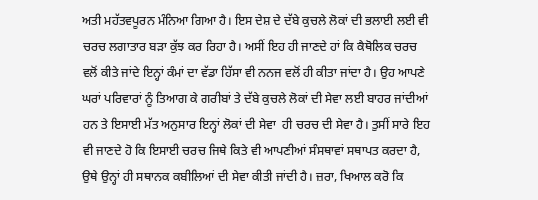ਅਤੀ ਮਹੱਤਵਪੂਰਨ ਮੰਨਿਆ ਗਿਆ ਹੈ। ਇਸ ਦੇਸ਼ ਦੇ ਦੱਬੇ ਕੁਚਲੇ ਲੋਕਾਂ ਦੀ ਭਲਾਈ ਲਈ ਵੀ ਚਰਚ ਲਗਾਤਾਰ ਬੜਾ ਕੁੱਝ ਕਰ ਰਿਹਾ ਹੈ। ਅਸੀਂ ਇਹ ਹੀ ਜਾਣਦੇ ਹਾਂ ਕਿ ਕੈਥੋਲਿਕ ਚਰਚ ਵਲੋਂ ਕੀਤੇ ਜਾਂਦੇ ਇਨ੍ਹਾਂ ਕੰਮਾਂ ਦਾ ਵੱਡਾ ਹਿੱਸਾ ਵੀ ਨਨਜ ਵਲੋਂ ਹੀ ਕੀਤਾ ਜਾਂਦਾ ਹੈ। ਉਹ ਆਪਣੇ ਘਰਾਂ ਪਰਿਵਾਰਾਂ ਨੂੰ ਤਿਆਗ ਕੇ ਗਰੀਬਾਂ ਤੇ ਦੱਬੇ ਕੁਚਲੇ ਲੋਕਾਂ ਦੀ ਸੇਵਾ ਲਈ ਬਾਹਰ ਜਾਂਦੀਆਂ ਹਨ ਤੇ ਇਸਾਈ ਮੱਤ ਅਨੁਸਾਰ ਇਨ੍ਹਾਂ ਲੋਕਾਂ ਦੀ ਸੇਵਾ  ਹੀ ਚਰਚ ਦੀ ਸੇਵਾ ਹੈ। ਤੁਸੀਂ ਸਾਰੇ ਇਹ ਵੀ ਜਾਣਦੇ ਹੋ ਕਿ ਇਸਾਈ ਚਰਚ ਜਿਥੇ ਕਿਤੇ ਵੀ ਆਪਣੀਆਂ ਸੰਸਥਾਵਾਂ ਸਥਾਪਤ ਕਰਦਾ ਹੈ, ਉਥੇ ਉਨ੍ਹਾਂ ਹੀ ਸਥਾਨਕ ਕਬੀਲਿਆਂ ਦੀ ਸੇਵਾ ਕੀਤੀ ਜਾਂਦੀ ਹੈ। ਜ਼ਰਾ, ਖਿਆਲ ਕਰੋ ਕਿ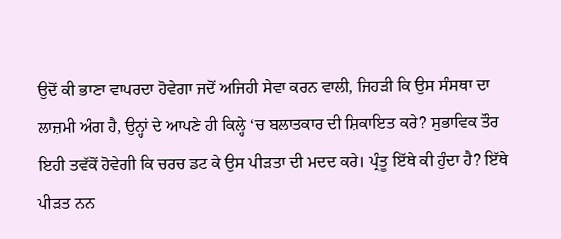ਉਦੋਂ ਕੀ ਭਾਣਾ ਵਾਪਰਦਾ ਹੋਵੇਗਾ ਜਦੋਂ ਅਜਿਹੀ ਸੇਵਾ ਕਰਨ ਵਾਲੀ, ਜਿਹੜੀ ਕਿ ਉਸ ਸੰਸਥਾ ਦਾ ਲਾਜ਼ਮੀ ਅੰਗ ਹੈ, ਉਨ੍ਹਾਂ ਦੇ ਆਪਣੇ ਹੀ ਕਿਲ੍ਹੇ ‘ਚ ਬਲਾਤਕਾਰ ਦੀ ਸ਼ਿਕਾਇਤ ਕਰੇ? ਸੁਭਾਵਿਕ ਤੌਰ ਇਹੀ ਤਵੱਕੋਂ ਹੋਵੇਗੀ ਕਿ ਚਰਚ ਡਟ ਕੇ ਉਸ ਪੀੜਤਾ ਦੀ ਮਦਦ ਕਰੇ। ਪ੍ਰੰਤੂ ਇੱਥੇ ਕੀ ਹੁੰਦਾ ਹੈ? ਇੱਥੇ ਪੀੜਤ ਨਨ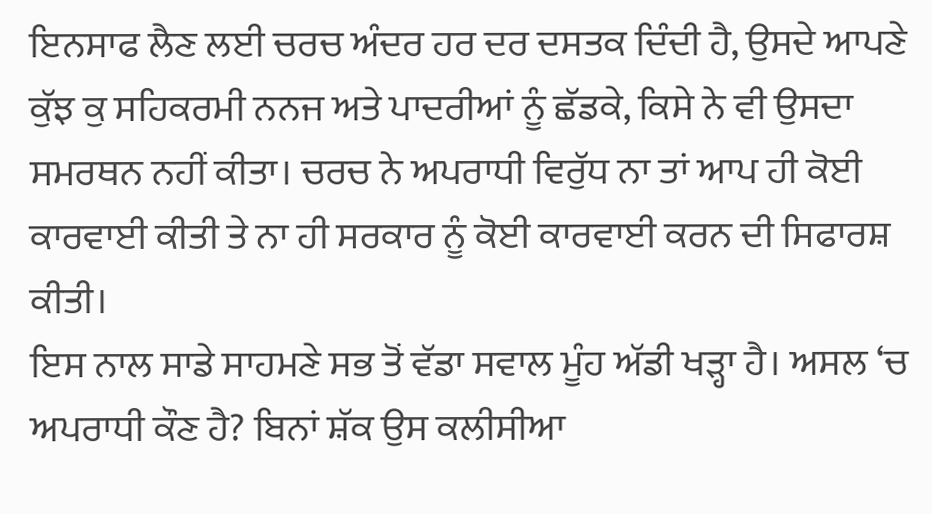ਇਨਸਾਫ ਲੈਣ ਲਈ ਚਰਚ ਅੰਦਰ ਹਰ ਦਰ ਦਸਤਕ ਦਿੰਦੀ ਹੈ, ਉਸਦੇ ਆਪਣੇ ਕੁੱਝ ਕੁ ਸਹਿਕਰਮੀ ਨਨਜ ਅਤੇ ਪਾਦਰੀਆਂ ਨੂੰ ਛੱਡਕੇ, ਕਿਸੇ ਨੇ ਵੀ ਉਸਦਾ ਸਮਰਥਨ ਨਹੀਂ ਕੀਤਾ। ਚਰਚ ਨੇ ਅਪਰਾਧੀ ਵਿਰੁੱਧ ਨਾ ਤਾਂ ਆਪ ਹੀ ਕੋਈ ਕਾਰਵਾਈ ਕੀਤੀ ਤੇ ਨਾ ਹੀ ਸਰਕਾਰ ਨੂੰ ਕੋਈ ਕਾਰਵਾਈ ਕਰਨ ਦੀ ਸਿਫਾਰਸ਼ ਕੀਤੀ।
ਇਸ ਨਾਲ ਸਾਡੇ ਸਾਹਮਣੇ ਸਭ ਤੋਂ ਵੱਡਾ ਸਵਾਲ ਮੂੰਹ ਅੱਡੀ ਖੜ੍ਹਾ ਹੈ। ਅਸਲ ‘ਚ ਅਪਰਾਧੀ ਕੌਣ ਹੈ? ਬਿਨਾਂ ਸ਼ੱਕ ਉਸ ਕਲੀਸੀਆ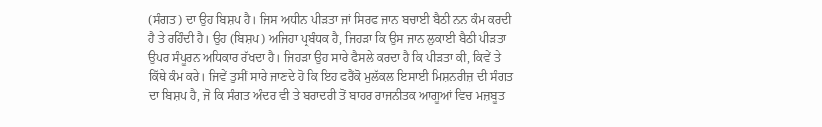(ਸੰਗਤ) ਦਾ ਉਹ ਬਿਸ਼ਪ ਹੈ। ਜਿਸ ਅਧੀਨ ਪੀੜਤਾ ਜਾਂ ਸਿਰਫ ਜਾਨ ਬਚਾਈ ਬੈਠੀ ਨਨ ਕੰਮ ਕਰਦੀ ਹੈ ਤੇ ਰਹਿੰਦੀ ਹੈ। ਉਹ (ਬਿਸ਼ਪ) ਅਜਿਹਾ ਪ੍ਰਬੰਧਕ ਹੈ, ਜਿਹੜਾ ਕਿ ਉਸ ਜਾਨ ਲੁਕਾਈ ਬੈਠੀ ਪੀੜਤਾ ਉਪਰ ਸੰਪੂਰਨ ਅਧਿਕਾਰ ਰੱਖਦਾ ਹੈ। ਜਿਹੜਾ ਉਹ ਸਾਰੇ ਫੈਸਲੇ ਕਰਦਾ ਹੈ ਕਿ ਪੀੜਤਾ ਕੀ, ਕਿਵੇਂ ਤੇ ਕਿੱਥੇ ਕੰਮ ਕਰੇ। ਜਿਵੇਂ ਤੁਸੀਂ ਸਾਰੇ ਜਾਣਦੇ ਹੋ ਕਿ ਇਹ ਫਰੈਂਕੋ ਮੁਲੱਕਲ ਇਸਾਈ ਮਿਸ਼ਨਰੀਜ਼ ਦੀ ਸੰਗਤ ਦਾ ਬਿਸ਼ਪ ਹੈ, ਜੋ ਕਿ ਸੰਗਤ ਅੰਦਰ ਵੀ ਤੇ ਬਰਾਦਰੀ ਤੋਂ ਬਾਹਰ ਰਾਜਨੀਤਕ ਆਗੂਆਂ ਵਿਚ ਮਜ਼ਬੂਤ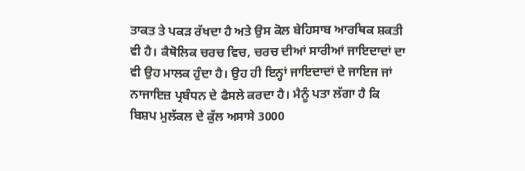ਤਾਕਤ ਤੇ ਪਕੜ ਰੱਖਦਾ ਹੈ ਅਤੇ ਉਸ ਕੋਲ ਬੇਹਿਸਾਬ ਆਰਥਿਕ ਸ਼ਕਤੀ ਵੀ ਹੈ। ਕੈਥੋਲਿਕ ਚਰਚ ਵਿਚ, ਚਰਚ ਦੀਆਂ ਸਾਰੀਆਂ ਜਾਇਦਾਦਾਂ ਦਾ ਵੀ ਉਹ ਮਾਲਕ ਹੁੰਦਾ ਹੈ। ਉਹ ਹੀ ਇਨ੍ਹਾਂ ਜਾਇਦਾਦਾਂ ਦੇ ਜਾਇਜ ਜਾਂ ਨਾਜਾਇਜ਼ ਪ੍ਰਬੰਧਨ ਦੇ ਫੈਸਲੇ ਕਰਦਾ ਹੈ। ਮੈਨੂੰ ਪਤਾ ਲੱਗਾ ਹੈ ਕਿ ਬਿਸ਼ਪ ਮੁਲੱਕਲ ਦੇ ਕੁੱਲ ਅਸਾਸੇ 3000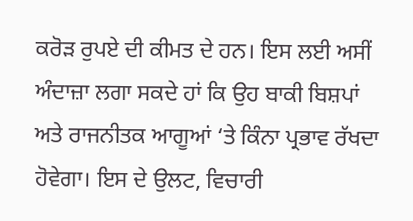ਕਰੋੜ ਰੁਪਏ ਦੀ ਕੀਮਤ ਦੇ ਹਨ। ਇਸ ਲਈ ਅਸੀਂ ਅੰਦਾਜ਼ਾ ਲਗਾ ਸਕਦੇ ਹਾਂ ਕਿ ਉਹ ਬਾਕੀ ਬਿਸ਼ਪਾਂ ਅਤੇ ਰਾਜਨੀਤਕ ਆਗੂਆਂ ‘ਤੇ ਕਿੰਨਾ ਪ੍ਰਭਾਵ ਰੱਖਦਾ ਹੋਵੇਗਾ। ਇਸ ਦੇ ਉਲਟ, ਵਿਚਾਰੀ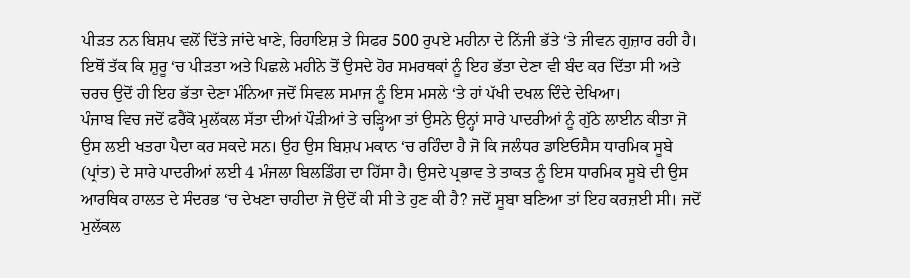ਪੀੜਤ ਨਨ ਬਿਸ਼ਪ ਵਲੋਂ ਦਿੱਤੇ ਜਾਂਦੇ ਖਾਣੇ, ਰਿਹਾਇਸ਼ ਤੇ ਸਿਫਰ 500 ਰੁਪਏ ਮਹੀਨਾ ਦੇ ਨਿੱਜੀ ਭੱਤੇ ‘ਤੇ ਜੀਵਨ ਗੁਜ਼ਾਰ ਰਹੀ ਹੈ। ਇਥੋਂ ਤੱਕ ਕਿ ਸ਼ੁਰੂ ‘ਚ ਪੀੜਤਾ ਅਤੇ ਪਿਛਲੇ ਮਹੀਨੇ ਤੋਂ ਉਸਦੇ ਹੋਰ ਸਮਰਥਕਾਂ ਨੂੰ ਇਹ ਭੱਤਾ ਦੇਣਾ ਵੀ ਬੰਦ ਕਰ ਦਿੱਤਾ ਸੀ ਅਤੇ ਚਰਚ ਉਦੋਂ ਹੀ ਇਹ ਭੱਤਾ ਦੇਣਾ ਮੰਨਿਆ ਜਦੋਂ ਸਿਵਲ ਸਮਾਜ ਨੂੰ ਇਸ ਮਸਲੇ ‘ਤੇ ਹਾਂ ਪੱਖੀ ਦਖਲ ਦਿੰਦੇ ਦੇਖਿਆ।
ਪੰਜਾਬ ਵਿਚ ਜਦੋਂ ਫਰੈਂਕੋ ਮੁਲੱਕਲ ਸੱਤਾ ਦੀਆਂ ਪੌੜੀਆਂ ਤੇ ਚੜ੍ਹਿਆ ਤਾਂ ਉਸਨੇ ਉਨ੍ਹਾਂ ਸਾਰੇ ਪਾਦਰੀਆਂ ਨੂੰ ਗੁੱਠੇ ਲਾਈਨ ਕੀਤਾ ਜੋ ਉਸ ਲਈ ਖਤਰਾ ਪੈਦਾ ਕਰ ਸਕਦੇ ਸਨ। ਉਹ ਉਸ ਬਿਸ਼ਪ ਮਕਾਨ ‘ਚ ਰਹਿੰਦਾ ਹੈ ਜੋ ਕਿ ਜਲੰਧਰ ਡਾਇਓਸੈਸ ਧਾਰਮਿਕ ਸੂਬੇ (ਪ੍ਰਾਂਤ) ਦੇ ਸਾਰੇ ਪਾਦਰੀਆਂ ਲਈ 4 ਮੰਜਲਾ ਬਿਲਡਿੰਗ ਦਾ ਹਿੱਸਾ ਹੈ। ਉਸਦੇ ਪ੍ਰਭਾਵ ਤੇ ਤਾਕਤ ਨੂੰ ਇਸ ਧਾਰਮਿਕ ਸੂਬੇ ਦੀ ਉਸ ਆਰਥਿਕ ਹਾਲਤ ਦੇ ਸੰਦਰਭ ‘ਚ ਦੇਖਣਾ ਚਾਹੀਦਾ ਜੋ ਉਦੋਂ ਕੀ ਸੀ ਤੇ ਹੁਣ ਕੀ ਹੈ? ਜਦੋਂ ਸੂਬਾ ਬਣਿਆ ਤਾਂ ਇਹ ਕਰਜ਼ਈ ਸੀ। ਜਦੋਂ ਮੁਲੱਕਲ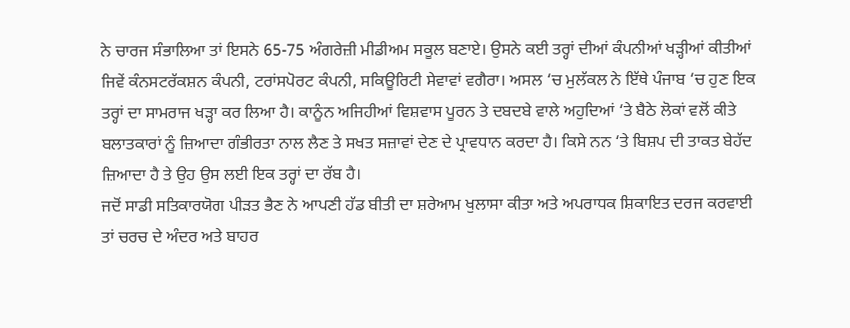ਨੇ ਚਾਰਜ ਸੰਭਾਲਿਆ ਤਾਂ ਇਸਨੇ 65-75 ਅੰਗਰੇਜ਼ੀ ਮੀਡੀਅਮ ਸਕੂਲ ਬਣਾਏ। ਉਸਨੇ ਕਈ ਤਰ੍ਹਾਂ ਦੀਆਂ ਕੰਪਨੀਆਂ ਖੜ੍ਹੀਆਂ ਕੀਤੀਆਂ ਜਿਵੇਂ ਕੰਨਸਟਰੱਕਸ਼ਨ ਕੰਪਨੀ, ਟਰਾਂਸਪੋਰਟ ਕੰਪਨੀ, ਸਕਿਊਰਿਟੀ ਸੇਵਾਵਾਂ ਵਗੈਰਾ। ਅਸਲ ‘ਚ ਮੁਲੱਕਲ ਨੇ ਇੱਥੇ ਪੰਜਾਬ ‘ਚ ਹੁਣ ਇਕ ਤਰ੍ਹਾਂ ਦਾ ਸਾਮਰਾਜ ਖੜ੍ਹਾ ਕਰ ਲਿਆ ਹੈ। ਕਾਨੂੰਨ ਅਜਿਹੀਆਂ ਵਿਸ਼ਵਾਸ ਪੂਰਨ ਤੇ ਦਬਦਬੇ ਵਾਲੇ ਅਹੁਦਿਆਂ ‘ਤੇ ਬੈਠੇ ਲੋਕਾਂ ਵਲੋਂ ਕੀਤੇ ਬਲਾਤਕਾਰਾਂ ਨੂੰ ਜ਼ਿਆਦਾ ਗੰਭੀਰਤਾ ਨਾਲ ਲੈਣ ਤੇ ਸਖਤ ਸਜ਼ਾਵਾਂ ਦੇਣ ਦੇ ਪ੍ਰਾਵਧਾਨ ਕਰਦਾ ਹੈ। ਕਿਸੇ ਨਨ ‘ਤੇ ਬਿਸ਼ਪ ਦੀ ਤਾਕਤ ਬੇਹੱਦ ਜ਼ਿਆਦਾ ਹੈ ਤੇ ਉਹ ਉਸ ਲਈ ਇਕ ਤਰ੍ਹਾਂ ਦਾ ਰੱਬ ਹੈ।
ਜਦੋਂ ਸਾਡੀ ਸਤਿਕਾਰਯੋਗ ਪੀੜਤ ਭੈਣ ਨੇ ਆਪਣੀ ਹੱਡ ਬੀਤੀ ਦਾ ਸ਼ਰੇਆਮ ਖੁਲਾਸਾ ਕੀਤਾ ਅਤੇ ਅਪਰਾਧਕ ਸ਼ਿਕਾਇਤ ਦਰਜ ਕਰਵਾਈ ਤਾਂ ਚਰਚ ਦੇ ਅੰਦਰ ਅਤੇ ਬਾਹਰ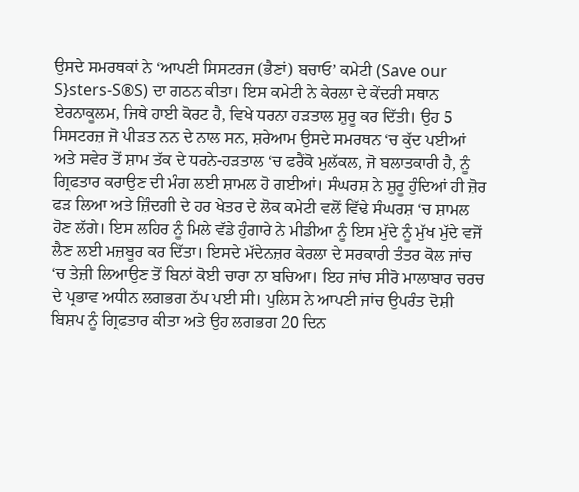ਉਸਦੇ ਸਮਰਥਕਾਂ ਨੇ ‘ਆਪਣੀ ਸਿਸਟਰਜ (ਭੈਣਾਂ) ਬਚਾਓ’ ਕਮੇਟੀ (Save our S}sters-S®S) ਦਾ ਗਠਨ ਕੀਤਾ। ਇਸ ਕਮੇਟੀ ਨੇ ਕੇਰਲਾ ਦੇ ਕੇਂਦਰੀ ਸਥਾਨ ਏਰਨਾਕੂਲਮ, ਜਿਥੇ ਹਾਈ ਕੋਰਟ ਹੈ, ਵਿਖੇ ਧਰਨਾ ਹੜਤਾਲ ਸ਼ੁਰੂ ਕਰ ਦਿੱਤੀ। ਉਹ 5 ਸਿਸਟਰਜ਼ ਜੋ ਪੀੜਤ ਨਨ ਦੇ ਨਾਲ ਸਨ, ਸ਼ਰੇਆਮ ਉਸਦੇ ਸਮਰਥਨ ‘ਚ ਕੁੱਦ ਪਈਆਂ ਅਤੇ ਸਵੇਰ ਤੋਂ ਸ਼ਾਮ ਤੱਕ ਦੇ ਧਰਨੇ-ਹੜਤਾਲ ‘ਚ ਫਰੈਂਕੋ ਮੁਲੱਕਲ, ਜੋ ਬਲਾਤਕਾਰੀ ਹੈ, ਨੂੰ ਗ੍ਰਿਫਤਾਰ ਕਰਾਉਣ ਦੀ ਮੰਗ ਲਈ ਸ਼ਾਮਲ ਹੋ ਗਈਆਂ। ਸੰਘਰਸ਼ ਨੇ ਸ਼ੁਰੂ ਹੁੰਦਿਆਂ ਹੀ ਜ਼ੋਰ ਫੜ ਲਿਆ ਅਤੇ ਜ਼ਿੰਦਗੀ ਦੇ ਹਰ ਖੇਤਰ ਦੇ ਲੋਕ ਕਮੇਟੀ ਵਲੋਂ ਵਿੱਢੇ ਸੰਘਰਸ਼ ‘ਚ ਸ਼ਾਮਲ ਹੋਣ ਲੱਗੇ। ਇਸ ਲਹਿਰ ਨੂੰ ਮਿਲੇ ਵੱਡੇ ਹੁੰਗਾਰੇ ਨੇ ਮੀਡੀਆ ਨੂੰ ਇਸ ਮੁੱਦੇ ਨੂੰ ਮੁੱਖ ਮੁੱਦੇ ਵਜੋਂ ਲੈਣ ਲਈ ਮਜ਼ਬੂਰ ਕਰ ਦਿੱਤਾ। ਇਸਦੇ ਮੱਦੇਨਜ਼ਰ ਕੇਰਲਾ ਦੇ ਸਰਕਾਰੀ ਤੰਤਰ ਕੋਲ ਜਾਂਚ ‘ਚ ਤੇਜ਼ੀ ਲਿਆਉਣ ਤੋਂ ਬਿਨਾਂ ਕੋਈ ਚਾਰਾ ਨਾ ਬਚਿਆ। ਇਹ ਜਾਂਚ ਸੀਰੋ ਮਾਲਾਬਾਰ ਚਰਚ ਦੇ ਪ੍ਰਭਾਵ ਅਧੀਨ ਲਗਭਗ ਠੱਪ ਪਈ ਸੀ। ਪੁਲਿਸ ਨੇ ਆਪਣੀ ਜਾਂਚ ਉਪਰੰਤ ਦੋਸ਼ੀ ਬਿਸ਼ਪ ਨੂੰ ਗ੍ਰਿਫਤਾਰ ਕੀਤਾ ਅਤੇ ਉਹ ਲਗਭਗ 20 ਦਿਨ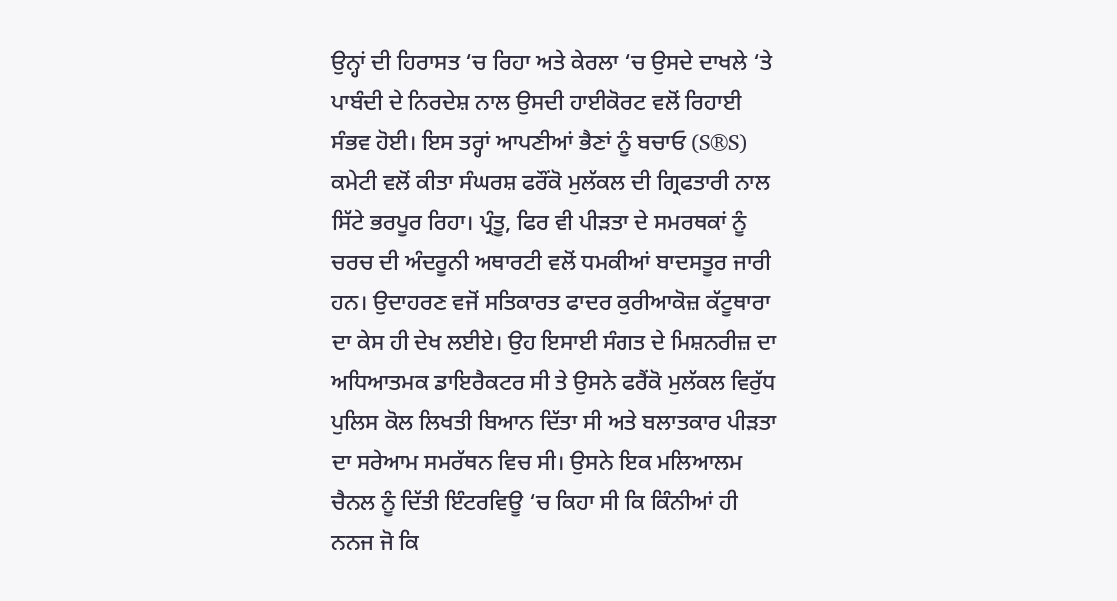ਉਨ੍ਹਾਂ ਦੀ ਹਿਰਾਸਤ ‘ਚ ਰਿਹਾ ਅਤੇ ਕੇਰਲਾ ‘ਚ ਉਸਦੇ ਦਾਖਲੇ ‘ਤੇ ਪਾਬੰਦੀ ਦੇ ਨਿਰਦੇਸ਼ ਨਾਲ ਉਸਦੀ ਹਾਈਕੋਰਟ ਵਲੋਂ ਰਿਹਾਈ ਸੰਭਵ ਹੋਈ। ਇਸ ਤਰ੍ਹਾਂ ਆਪਣੀਆਂ ਭੈਣਾਂ ਨੂੰ ਬਚਾਓ (S®S) ਕਮੇਟੀ ਵਲੋਂ ਕੀਤਾ ਸੰਘਰਸ਼ ਫਰੌਂਕੋ ਮੁਲੱਕਲ ਦੀ ਗ੍ਰਿਫਤਾਰੀ ਨਾਲ ਸਿੱਟੇ ਭਰਪੂਰ ਰਿਹਾ। ਪ੍ਰੰਤੂ, ਫਿਰ ਵੀ ਪੀੜਤਾ ਦੇ ਸਮਰਥਕਾਂ ਨੂੰ ਚਰਚ ਦੀ ਅੰਦਰੂਨੀ ਅਥਾਰਟੀ ਵਲੋਂ ਧਮਕੀਆਂ ਬਾਦਸਤੂਰ ਜਾਰੀ ਹਨ। ਉਦਾਹਰਣ ਵਜੋਂ ਸਤਿਕਾਰਤ ਫਾਦਰ ਕੁਰੀਆਕੋਜ਼ ਕੱਟੂਥਾਰਾ ਦਾ ਕੇਸ ਹੀ ਦੇਖ ਲਈਏ। ਉਹ ਇਸਾਈ ਸੰਗਤ ਦੇ ਮਿਸ਼ਨਰੀਜ਼ ਦਾ ਅਧਿਆਤਮਕ ਡਾਇਰੈਕਟਰ ਸੀ ਤੇ ਉਸਨੇ ਫਰੈਂਕੋ ਮੁਲੱਕਲ ਵਿਰੁੱਧ ਪੁਲਿਸ ਕੋਲ ਲਿਖਤੀ ਬਿਆਨ ਦਿੱਤਾ ਸੀ ਅਤੇ ਬਲਾਤਕਾਰ ਪੀੜਤਾ ਦਾ ਸਰੇਆਮ ਸਮਰੱਥਨ ਵਿਚ ਸੀ। ਉਸਨੇ ਇਕ ਮਲਿਆਲਮ ਚੈਨਲ ਨੂੰ ਦਿੱਤੀ ਇੰਟਰਵਿਊ ‘ਚ ਕਿਹਾ ਸੀ ਕਿ ਕਿੰਨੀਆਂ ਹੀ ਨਨਜ ਜੋ ਕਿ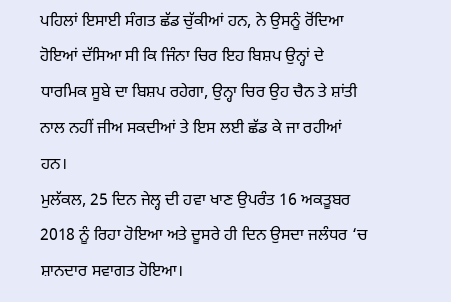ਪਹਿਲਾਂ ਇਸਾਈ ਸੰਗਤ ਛੱਡ ਚੁੱਕੀਆਂ ਹਨ, ਨੇ ਉਸਨੂੰ ਰੋਂਦਿਆ ਹੋਇਆਂ ਦੱਸਿਆ ਸੀ ਕਿ ਜਿੰਨਾ ਚਿਰ ਇਹ ਬਿਸ਼ਪ ਉਨ੍ਹਾਂ ਦੇ ਧਾਰਮਿਕ ਸੂਬੇ ਦਾ ਬਿਸ਼ਪ ਰਹੇਗਾ, ਉਨ੍ਹਾ ਚਿਰ ਉਹ ਚੈਨ ਤੇ ਸ਼ਾਂਤੀ ਨਾਲ ਨਹੀਂ ਜੀਅ ਸਕਦੀਆਂ ਤੇ ਇਸ ਲਈ ਛੱਡ ਕੇ ਜਾ ਰਹੀਆਂ ਹਨ।
ਮੁਲੱਕਲ, 25 ਦਿਨ ਜੇਲ੍ਹ ਦੀ ਹਵਾ ਖਾਣ ਉਪਰੰਤ 16 ਅਕਤੂਬਰ  2018 ਨੂੰ ਰਿਹਾ ਹੋਇਆ ਅਤੇ ਦੂਸਰੇ ਹੀ ਦਿਨ ਉਸਦਾ ਜਲੰਧਰ ‘ਚ ਸ਼ਾਨਦਾਰ ਸਵਾਗਤ ਹੋਇਆ।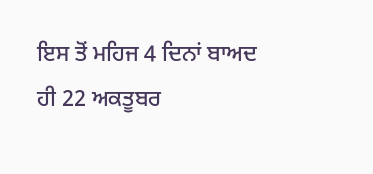ਇਸ ਤੋਂ ਮਹਿਜ 4 ਦਿਨਾਂ ਬਾਅਦ ਹੀ 22 ਅਕਤੂਬਰ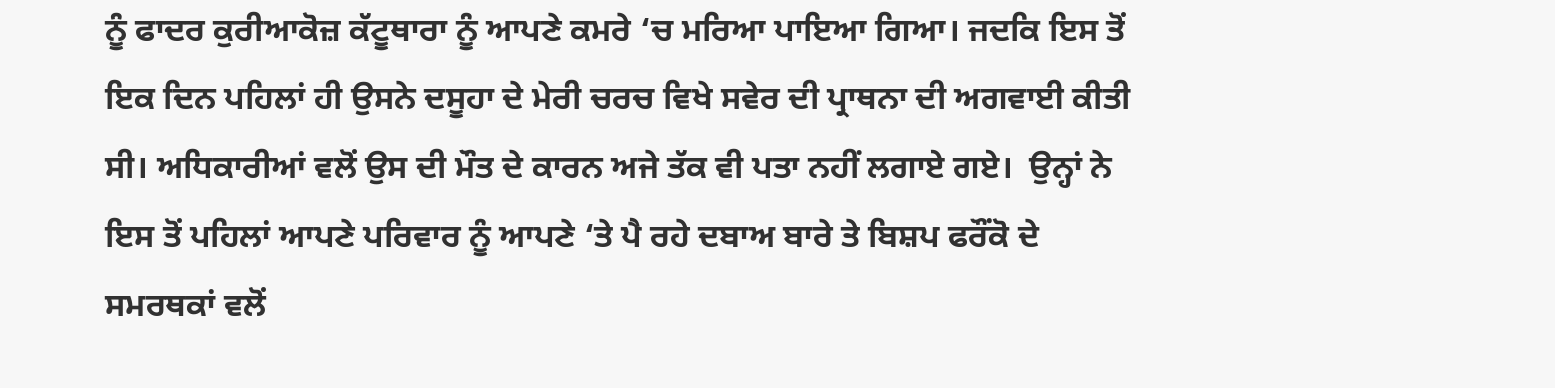ਨੂੰ ਫਾਦਰ ਕੁਰੀਆਕੋਜ਼ ਕੱਟੂਥਾਰਾ ਨੂੰ ਆਪਣੇ ਕਮਰੇ ‘ਚ ਮਰਿਆ ਪਾਇਆ ਗਿਆ। ਜਦਕਿ ਇਸ ਤੋਂ ਇਕ ਦਿਨ ਪਹਿਲਾਂ ਹੀ ਉਸਨੇ ਦਸੂਹਾ ਦੇ ਮੇਰੀ ਚਰਚ ਵਿਖੇ ਸਵੇਰ ਦੀ ਪ੍ਰਾਥਨਾ ਦੀ ਅਗਵਾਈ ਕੀਤੀ ਸੀ। ਅਧਿਕਾਰੀਆਂ ਵਲੋਂ ਉਸ ਦੀ ਮੌਤ ਦੇ ਕਾਰਨ ਅਜੇ ਤੱਕ ਵੀ ਪਤਾ ਨਹੀਂ ਲਗਾਏ ਗਏ।  ਉਨ੍ਹਾਂ ਨੇ ਇਸ ਤੋਂ ਪਹਿਲਾਂ ਆਪਣੇ ਪਰਿਵਾਰ ਨੂੰ ਆਪਣੇ ‘ਤੇ ਪੈ ਰਹੇ ਦਬਾਅ ਬਾਰੇ ਤੇ ਬਿਸ਼ਪ ਫਰੌਂਕੋ ਦੇ ਸਮਰਥਕਾਂ ਵਲੋਂ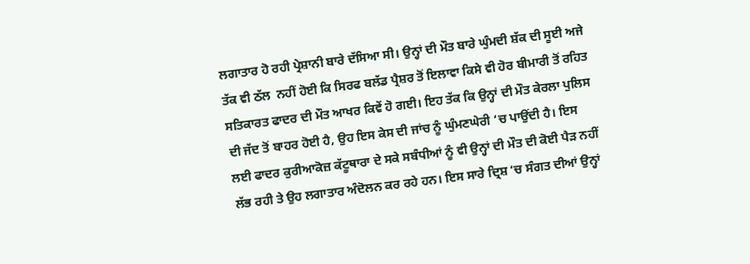ਲਗਾਤਾਰ ਹੋ ਰਹੀ ਪ੍ਰੇਸ਼ਾਨੀ ਬਾਰੇ ਦੱਸਿਆ ਸੀ। ਉਨ੍ਹਾਂ ਦੀ ਮੌਤ ਬਾਰੇ ਘੁੰਮਦੀ ਸ਼ੱਕ ਦੀ ਸੂਈ ਅਜੇ ਤੱਕ ਵੀ ਠੱਲ  ਨਹੀਂ ਹੋਈ ਕਿ ਸਿਰਫ ਬਲੱਡ ਪ੍ਰੈਸ਼ਰ ਤੋਂ ਇਲਾਵਾ ਕਿਸੇ ਵੀ ਹੋਰ ਬੀਮਾਰੀ ਤੋਂ ਰਹਿਤ ਸਤਿਕਾਰਤ ਫਾਦਰ ਦੀ ਮੌਤ ਆਖਰ ਕਿਵੇਂ ਹੋ ਗਈ। ਇਹ ਤੱਕ ਕਿ ਉਨ੍ਹਾਂ ਦੀ ਮੌਤ ਕੇਰਲਾ ਪੁਲਿਸ ਦੀ ਜੱਦ ਤੋਂ ਬਾਹਰ ਹੋਈ ਹੈ, ਉਹ ਇਸ ਕੇਸ ਦੀ ਜਾਂਚ ਨੂੰ ਘੁੰਮਣਘੇਰੀ ‘ਚ ਪਾਉਂਦੀ ਹੈ। ਇਸ ਲਈ ਫਾਦਰ ਕੁਰੀਆਕੋਜ਼ ਕੱਟੂਥਾਰਾ ਦੇ ਸਕੇ ਸਬੰਧੀਆਂ ਨੂੰ ਵੀ ਉਨ੍ਹਾਂ ਦੀ ਮੌਤ ਦੀ ਕੋਈ ਪੈੜ ਨਹੀਂ ਲੱਭ ਰਹੀ ਤੇ ਉਹ ਲਗਾਤਾਰ ਅੰਦੋਲਨ ਕਰ ਰਹੇ ਹਨ। ਇਸ ਸਾਰੇ ਦ੍ਰਿਸ਼ ‘ਚ ਸੰਗਤ ਦੀਆਂ ਉਨ੍ਹਾਂ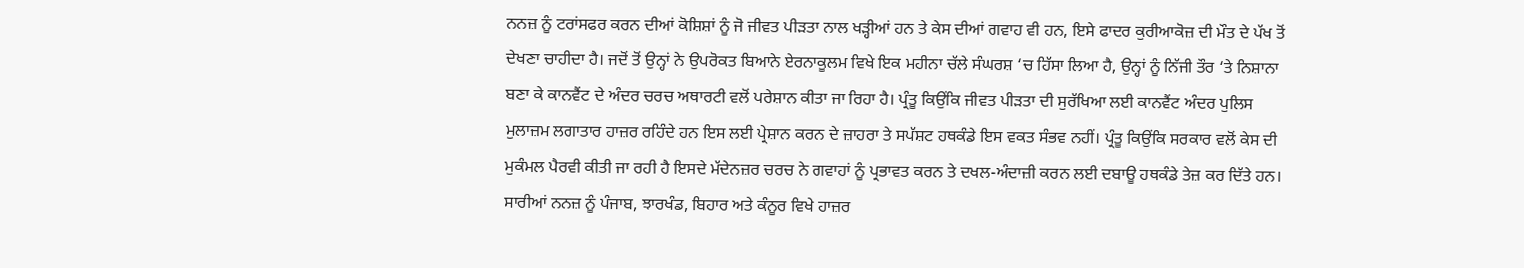ਨਨਜ਼ ਨੂੰ ਟਰਾਂਸਫਰ ਕਰਨ ਦੀਆਂ ਕੋਸ਼ਿਸ਼ਾਂ ਨੂੰ ਜੋ ਜੀਵਤ ਪੀੜਤਾ ਨਾਲ ਖੜ੍ਹੀਆਂ ਹਨ ਤੇ ਕੇਸ ਦੀਆਂ ਗਵਾਹ ਵੀ ਹਨ, ਇਸੇ ਫਾਦਰ ਕੁਰੀਆਕੋਜ਼ ਦੀ ਮੌਤ ਦੇ ਪੱਖ ਤੋਂ ਦੇਖਣਾ ਚਾਹੀਦਾ ਹੈ। ਜਦੋਂ ਤੋਂ ਉਨ੍ਹਾਂ ਨੇ ਉਪਰੋਕਤ ਬਿਆਨੇ ਏਰਨਾਕੂਲਮ ਵਿਖੇ ਇਕ ਮਹੀਨਾ ਚੱਲੇ ਸੰਘਰਸ਼ ‘ਚ ਹਿੱਸਾ ਲਿਆ ਹੈ, ਉਨ੍ਹਾਂ ਨੂੰ ਨਿੱਜੀ ਤੌਰ ‘ਤੇ ਨਿਸ਼ਾਨਾ ਬਣਾ ਕੇ ਕਾਨਵੈਂਟ ਦੇ ਅੰਦਰ ਚਰਚ ਅਥਾਰਟੀ ਵਲੋਂ ਪਰੇਸ਼ਾਨ ਕੀਤਾ ਜਾ ਰਿਹਾ ਹੈ। ਪ੍ਰੰਤੂ ਕਿਉਂਕਿ ਜੀਵਤ ਪੀੜਤਾ ਦੀ ਸੁਰੱਖਿਆ ਲਈ ਕਾਨਵੈਂਟ ਅੰਦਰ ਪੁਲਿਸ ਮੁਲਾਜ਼ਮ ਲਗਾਤਾਰ ਹਾਜ਼ਰ ਰਹਿੰਦੇ ਹਨ ਇਸ ਲਈ ਪ੍ਰੇਸ਼ਾਨ ਕਰਨ ਦੇ ਜ਼ਾਹਰਾ ਤੇ ਸਪੱਸ਼ਟ ਹਥਕੰਡੇ ਇਸ ਵਕਤ ਸੰਭਵ ਨਹੀਂ। ਪ੍ਰੰਤੂ ਕਿਉਂਕਿ ਸਰਕਾਰ ਵਲੋਂ ਕੇਸ ਦੀ ਮੁਕੰਮਲ ਪੈਰਵੀ ਕੀਤੀ ਜਾ ਰਹੀ ਹੈ ਇਸਦੇ ਮੱਦੇਨਜ਼ਰ ਚਰਚ ਨੇ ਗਵਾਹਾਂ ਨੂੰ ਪ੍ਰਭਾਵਤ ਕਰਨ ਤੇ ਦਖਲ-ਅੰਦਾਜ਼ੀ ਕਰਨ ਲਈ ਦਬਾਊ ਹਥਕੰਡੇ ਤੇਜ਼ ਕਰ ਦਿੱਤੇ ਹਨ। ਸਾਰੀਆਂ ਨਨਜ਼ ਨੂੰ ਪੰਜਾਬ, ਝਾਰਖੰਡ, ਬਿਹਾਰ ਅਤੇ ਕੰਨੂਰ ਵਿਖੇ ਹਾਜ਼ਰ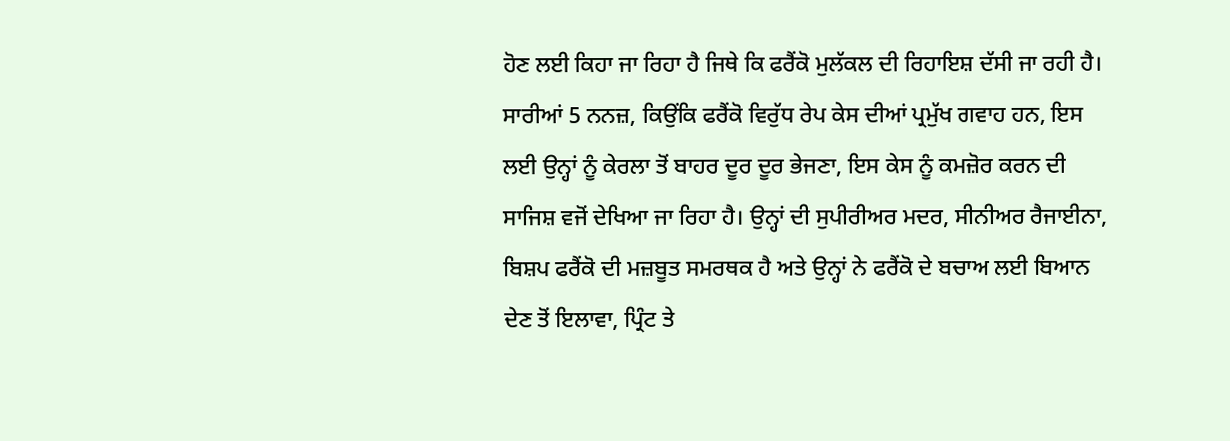ਹੋਣ ਲਈ ਕਿਹਾ ਜਾ ਰਿਹਾ ਹੈ ਜਿਥੇ ਕਿ ਫਰੈਂਕੋ ਮੁਲੱਕਲ ਦੀ ਰਿਹਾਇਸ਼ ਦੱਸੀ ਜਾ ਰਹੀ ਹੈ। ਸਾਰੀਆਂ 5 ਨਨਜ਼, ਕਿਉਂਕਿ ਫਰੈਂਕੋ ਵਿਰੁੱਧ ਰੇਪ ਕੇਸ ਦੀਆਂ ਪ੍ਰਮੁੱਖ ਗਵਾਹ ਹਨ, ਇਸ ਲਈ ਉਨ੍ਹਾਂ ਨੂੰ ਕੇਰਲਾ ਤੋਂ ਬਾਹਰ ਦੂਰ ਦੂਰ ਭੇਜਣਾ, ਇਸ ਕੇਸ ਨੂੰ ਕਮਜ਼ੋਰ ਕਰਨ ਦੀ ਸਾਜਿਸ਼ ਵਜੋਂ ਦੇਖਿਆ ਜਾ ਰਿਹਾ ਹੈ। ਉਨ੍ਹਾਂ ਦੀ ਸੁਪੀਰੀਅਰ ਮਦਰ, ਸੀਨੀਅਰ ਰੈਜਾਈਨਾ, ਬਿਸ਼ਪ ਫਰੈਂਕੋ ਦੀ ਮਜ਼ਬੂਤ ਸਮਰਥਕ ਹੈ ਅਤੇ ਉਨ੍ਹਾਂ ਨੇ ਫਰੈਂਕੋ ਦੇ ਬਚਾਅ ਲਈ ਬਿਆਨ ਦੇਣ ਤੋਂ ਇਲਾਵਾ, ਪ੍ਰਿੰਟ ਤੇ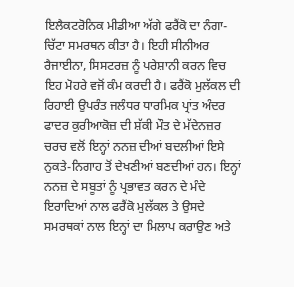ਇਲੈਕਟਰੋਨਿਕ ਮੀਡੀਆ ਅੱਗੇ ਫਰੈਂਕੋ ਦਾ ਨੰਗਾ-ਚਿੱਟਾ ਸਮਰਥਨ ਕੀਤਾ ਹੈ। ਇਹੀ ਸੀਨੀਅਰ ਰੈਜਾਈਨਾ, ਸਿਸਟਰਜ਼ ਨੂੰ ਪਰੇਸ਼ਾਨੀ ਕਰਨ ਵਿਚ ਇਹ ਮੋਹਰੇ ਵਜੋਂ ਕੰਮ ਕਰਦੀ ਹੈ। ਫਰੈਂਕੋ ਮੁਲੱਕਲ ਦੀ ਰਿਹਾਈ ਉਪਰੰਤ ਜਲੰਧਰ ਧਾਰਮਿਕ ਪ੍ਰਾਂਤ ਅੰਦਰ ਫਾਦਰ ਕੁਰੀਆਕੋਜ਼ ਦੀ ਸ਼ੱਕੀ ਮੌਤ ਦੇ ਮੱਦੇਨਜ਼ਰ ਚਰਚ ਵਲੋਂ ਇਨ੍ਹਾਂ ਨਨਜ਼ ਦੀਆਂ ਬਦਲੀਆਂ ਇਸੇ ਨੁਕਤੇ-ਨਿਗਾਹ ਤੋਂ ਦੇਖਣੀਆਂ ਬਣਦੀਆਂ ਹਨ। ਇਨ੍ਹਾਂ ਨਨਜ਼ ਦੇ ਸਬੂਤਾਂ ਨੂੰ ਪ੍ਰਭਾਵਤ ਕਰਨ ਦੇ ਮੰਦੇ ਇਰਾਦਿਆਂ ਨਾਲ ਫਰੈਂਕੋ ਮੁਲੱਕਲ ਤੇ ਉਸਦੇ ਸਮਰਥਕਾਂ ਨਾਲ ਇਨ੍ਹਾਂ ਦਾ ਮਿਲਾਪ ਕਰਾਉਣ ਅਤੇ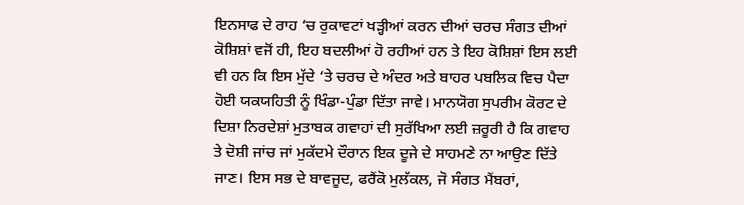ਇਨਸਾਫ ਦੇ ਰਾਹ ‘ਚ ਰੁਕਾਵਟਾਂ ਖੜ੍ਹੀਆਂ ਕਰਨ ਦੀਆਂ ਚਰਚ ਸੰਗਤ ਦੀਆਂ ਕੋਸ਼ਿਸ਼ਾਂ ਵਜੋਂ ਹੀ, ਇਹ ਬਦਲੀਆਂ ਹੋ ਰਹੀਆਂ ਹਨ ਤੇ ਇਹ ਕੋਸ਼ਿਸ਼ਾਂ ਇਸ ਲਈ ਵੀ ਹਨ ਕਿ ਇਸ ਮੁੱਦੇ ‘ਤੇ ਚਰਚ ਦੇ ਅੰਦਰ ਅਤੇ ਬਾਹਰ ਪਬਲਿਕ ਵਿਚ ਪੈਦਾ ਹੋਈ ਯਕਯਹਿਤੀ ਨੂੰ ਖਿੰਡਾ-ਪੁੰਡਾ ਦਿੱਤਾ ਜਾਵੇ। ਮਾਨਯੋਗ ਸੁਪਰੀਮ ਕੋਰਟ ਦੇ ਦਿਸ਼ਾ ਨਿਰਦੇਸ਼ਾਂ ਮੁਤਾਬਕ ਗਵਾਹਾਂ ਦੀ ਸੁਰੱਖਿਆ ਲਈ ਜ਼ਰੂਰੀ ਹੈ ਕਿ ਗਵਾਹ ਤੇ ਦੋਸ਼ੀ ਜਾਂਚ ਜਾਂ ਮੁਕੱਦਮੇ ਦੌਰਾਨ ਇਕ ਦੂਜੇ ਦੇ ਸਾਹਮਣੇ ਨਾ ਆਉਣ ਦਿੱਤੇ ਜਾਣ। ਇਸ ਸਭ ਦੇ ਬਾਵਜੂਦ, ਫਰੈਂਕੋ ਮੁਲੱਕਲ, ਜੋ ਸੰਗਤ ਮੈਂਬਰਾਂ,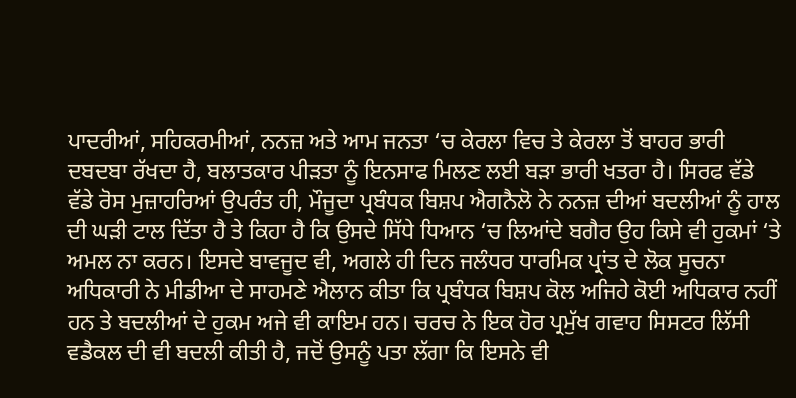ਪਾਦਰੀਆਂ, ਸਹਿਕਰਮੀਆਂ, ਨਨਜ਼ ਅਤੇ ਆਮ ਜਨਤਾ ‘ਚ ਕੇਰਲਾ ਵਿਚ ਤੇ ਕੇਰਲਾ ਤੋਂ ਬਾਹਰ ਭਾਰੀ ਦਬਦਬਾ ਰੱਖਦਾ ਹੈ, ਬਲਾਤਕਾਰ ਪੀੜਤਾ ਨੂੰ ਇਨਸਾਫ ਮਿਲਣ ਲਈ ਬੜਾ ਭਾਰੀ ਖਤਰਾ ਹੈ। ਸਿਰਫ ਵੱਡੇ ਵੱਡੇ ਰੋਸ ਮੁਜ਼ਾਹਰਿਆਂ ਉਪਰੰਤ ਹੀ, ਮੌਜੂਦਾ ਪ੍ਰਬੰਧਕ ਬਿਸ਼ਪ ਐਗਨੈਲੋ ਨੇ ਨਨਜ਼ ਦੀਆਂ ਬਦਲੀਆਂ ਨੂੰ ਹਾਲ ਦੀ ਘੜੀ ਟਾਲ ਦਿੱਤਾ ਹੈ ਤੇ ਕਿਹਾ ਹੈ ਕਿ ਉਸਦੇ ਸਿੱਧੇ ਧਿਆਨ ‘ਚ ਲਿਆਂਦੇ ਬਗੈਰ ਉਹ ਕਿਸੇ ਵੀ ਹੁਕਮਾਂ ‘ਤੇ ਅਮਲ ਨਾ ਕਰਨ। ਇਸਦੇ ਬਾਵਜੂਦ ਵੀ, ਅਗਲੇ ਹੀ ਦਿਨ ਜਲੰਧਰ ਧਾਰਮਿਕ ਪ੍ਰਾਂਤ ਦੇ ਲੋਕ ਸੂਚਨਾ ਅਧਿਕਾਰੀ ਨੇ ਮੀਡੀਆ ਦੇ ਸਾਹਮਣੇ ਐਲਾਨ ਕੀਤਾ ਕਿ ਪ੍ਰਬੰਧਕ ਬਿਸ਼ਪ ਕੋਲ ਅਜਿਹੇ ਕੋਈ ਅਧਿਕਾਰ ਨਹੀਂ ਹਨ ਤੇ ਬਦਲੀਆਂ ਦੇ ਹੁਕਮ ਅਜੇ ਵੀ ਕਾਇਮ ਹਨ। ਚਰਚ ਨੇ ਇਕ ਹੋਰ ਪ੍ਰਮੁੱਖ ਗਵਾਹ ਸਿਸਟਰ ਲਿੱਸੀ ਵਡੈਕਲ ਦੀ ਵੀ ਬਦਲੀ ਕੀਤੀ ਹੈ, ਜਦੋਂ ਉਸਨੂੰ ਪਤਾ ਲੱਗਾ ਕਿ ਇਸਨੇ ਵੀ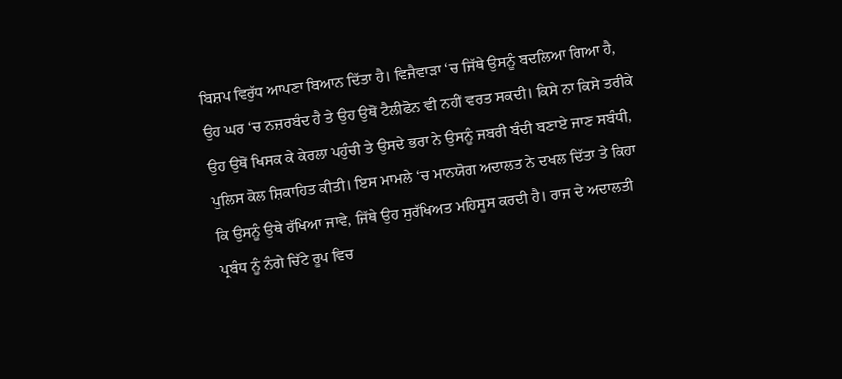ਬਿਸ਼ਪ ਵਿਰੁੱਧ ਆਪਣਾ ਬਿਆਨ ਦਿੱਤਾ ਹੈ। ਵਿਜੈਵਾੜਾ ‘ਚ ਜਿੱਥੇ ਉਸਨੂੰ ਬਦਲਿਆ ਗਿਆ ਹੈ, ਉਹ ਘਰ ‘ਚ ਨਜ਼ਰਬੰਦ ਹੈ ਤੇ ਉਹ ਉਥੋਂ ਟੈਲੀਫੋਨ ਵੀ ਨਹੀਂ ਵਰਤ ਸਕਦੀ। ਕਿਸੇ ਨਾ ਕਿਸੇ ਤਰੀਕੇ ਉਹ ਉਥੋਂ ਖਿਸਕ ਕੇ ਕੇਰਲਾ ਪਹੁੰਚੀ ਤੇ ਉਸਦੇ ਭਰਾ ਨੇ ਉਸਨੂੰ ਜਬਰੀ ਬੰਦੀ ਬਣਾਏ ਜਾਣ ਸਬੰਧੀ, ਪੁਲਿਸ ਕੋਲ ਸ਼ਿਕਾਹਿਤ ਕੀਤੀ। ਇਸ ਮਾਮਲੇ ‘ਚ ਮਾਨਯੋਗ ਅਦਾਲਤ ਨੇ ਦਖਲ ਦਿੱਤਾ ਤੇ ਕਿਹਾ ਕਿ ਉਸਨੂੰ ਉਥੇ ਰੱਖਿਆ ਜਾਵੇ, ਜਿੱਥੇ ਉਹ ਸੁਰੱਖਿਅਤ ਮਹਿਸੂਸ ਕਰਦੀ ਹੈ। ਰਾਜ ਦੇ ਅਦਾਲਤੀ ਪ੍ਰਬੰਧ ਨੂੰ ਨੰਗੇ ਚਿੱਟੇ ਰੂਪ ਵਿਚ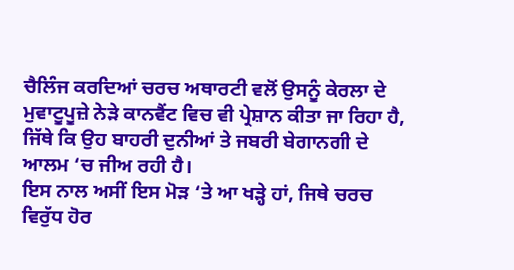ਚੈਲਿੰਜ ਕਰਦਿਆਂ ਚਰਚ ਅਥਾਰਟੀ ਵਲੋਂ ਉਸਨੂੰ ਕੇਰਲਾ ਦੇ ਮੁਵਾਟੂਪੂਜ਼ੇ ਨੇੜੇ ਕਾਨਵੈਂਟ ਵਿਚ ਵੀ ਪ੍ਰੇਸ਼ਾਨ ਕੀਤਾ ਜਾ ਰਿਹਾ ਹੈ, ਜਿੱਥੇ ਕਿ ਉਹ ਬਾਹਰੀ ਦੁਨੀਆਂ ਤੇ ਜਬਰੀ ਬੇਗਾਨਗੀ ਦੇ ਆਲਮ ‘ਚ ਜੀਅ ਰਹੀ ਹੈ।
ਇਸ ਨਾਲ ਅਸੀਂ ਇਸ ਮੋੜ ‘ਤੇ ਆ ਖੜ੍ਹੇ ਹਾਂ, ਜਿਥੇ ਚਰਚ ਵਿਰੁੱਧ ਹੋਰ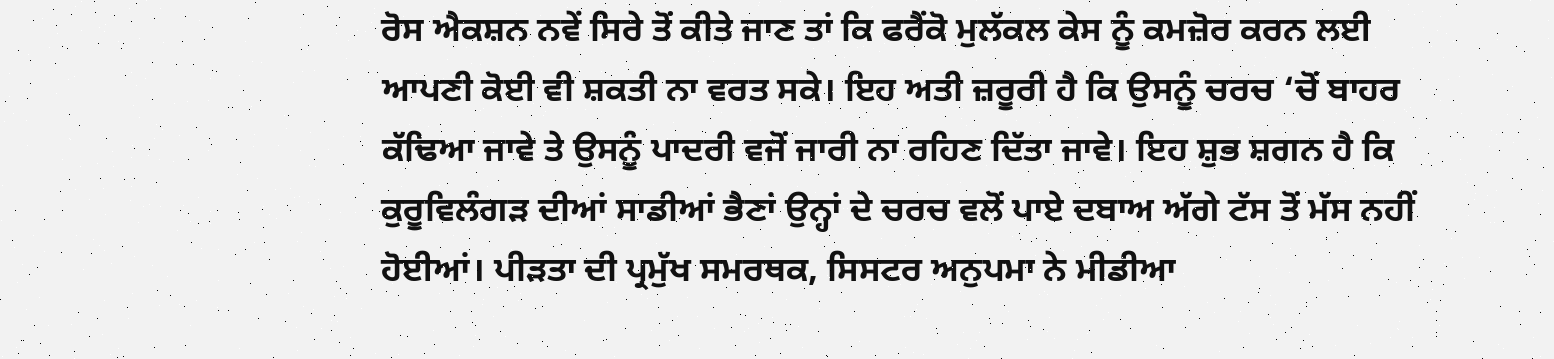ਰੋਸ ਐਕਸ਼ਨ ਨਵੇਂ ਸਿਰੇ ਤੋਂ ਕੀਤੇ ਜਾਣ ਤਾਂ ਕਿ ਫਰੈਂਕੋ ਮੁਲੱਕਲ ਕੇਸ ਨੂੰ ਕਮਜ਼ੋਰ ਕਰਨ ਲਈ ਆਪਣੀ ਕੋਈ ਵੀ ਸ਼ਕਤੀ ਨਾ ਵਰਤ ਸਕੇ। ਇਹ ਅਤੀ ਜ਼ਰੂਰੀ ਹੈ ਕਿ ਉਸਨੂੰ ਚਰਚ ‘ਚੋਂ ਬਾਹਰ ਕੱਢਿਆ ਜਾਵੇ ਤੇ ਉਸਨੂੰ ਪਾਦਰੀ ਵਜੋਂ ਜਾਰੀ ਨਾ ਰਹਿਣ ਦਿੱਤਾ ਜਾਵੇ। ਇਹ ਸ਼ੁਭ ਸ਼ਗਨ ਹੈ ਕਿ ਕੁਰੂਵਿਲੰਗੜ ਦੀਆਂ ਸਾਡੀਆਂ ਭੈਣਾਂ ਉਨ੍ਹਾਂ ਦੇ ਚਰਚ ਵਲੋਂ ਪਾਏ ਦਬਾਅ ਅੱਗੇ ਟੱਸ ਤੋਂ ਮੱਸ ਨਹੀਂ ਹੋਈਆਂ। ਪੀੜਤਾ ਦੀ ਪ੍ਰਮੁੱਖ ਸਮਰਥਕ, ਸਿਸਟਰ ਅਨੁਪਮਾ ਨੇ ਮੀਡੀਆ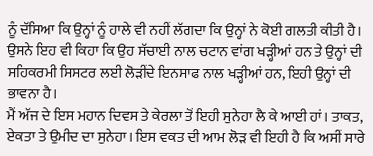ਨੂੰ ਦੱਸਿਆ ਕਿ ਉਨ੍ਹਾਂ ਨੂੰ ਹਾਲੇ ਵੀ ਨਹੀਂ ਲੱਗਦਾ ਕਿ ਉਨ੍ਹਾਂ ਨੇ ਕੋਈ ਗਲਤੀ ਕੀਤੀ ਹੈ। ਉਸਨੇ ਇਹ ਵੀ ਕਿਹਾ ਕਿ ਉਹ ਸੱਚਾਈ ਨਾਲ ਚਟਾਨ ਵਾਂਗ ਖੜ੍ਹੀਆਂ ਹਨ ਤੇ ਉਨ੍ਹਾਂ ਦੀ ਸਹਿਕਰਮੀ ਸਿਸਟਰ ਲਈ ਲੋੜੀਂਦੇ ਇਨਸਾਫ ਨਾਲ ਖੜ੍ਹੀਆਂ ਹਨ, ਇਹੀ ਉਨ੍ਹਾਂ ਦੀ ਭਾਵਨਾ ਹੈ।
ਮੈਂ ਅੱਜ ਦੇ ਇਸ ਮਹਾਨ ਦਿਵਸ ਤੇ ਕੇਰਲਾ ਤੋਂ ਇਹੀ ਸੁਨੇਹਾ ਲੈ ਕੇ ਆਈ ਹਾਂ। ਤਾਕਤ, ਏਕਤਾ ਤੇ ਉਮੀਦ ਦਾ ਸੁਨੇਹਾ। ਇਸ ਵਕਤ ਦੀ ਆਮ ਲੋੜ ਵੀ ਇਹੀ ਹੈ ਕਿ ਅਸੀਂ ਸਾਰੇ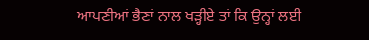ਆਪਣੀਆਂ ਭੈਣਾਂ ਨਾਲ ਖੜ੍ਹੀਏ ਤਾਂ ਕਿ ਉਨ੍ਹਾਂ ਲਈ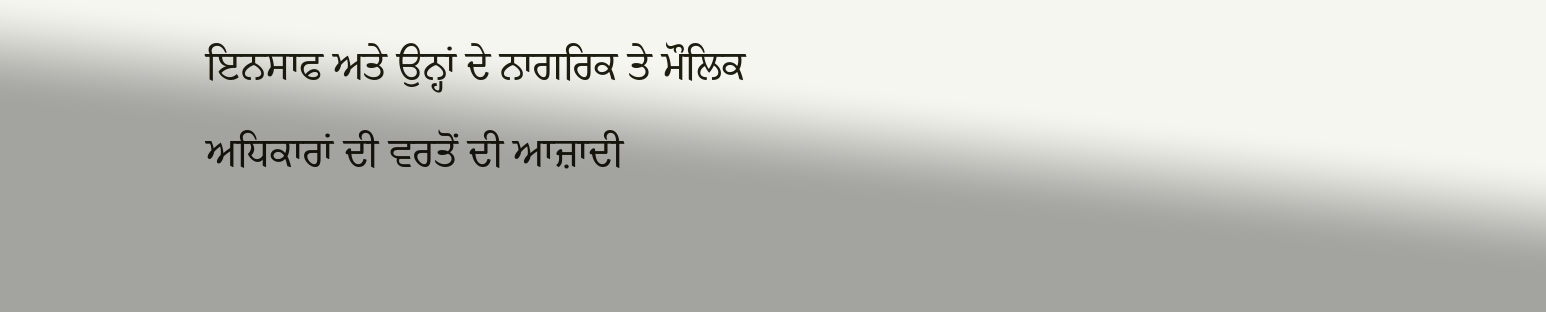ਇਨਸਾਫ ਅਤੇ ਉਨ੍ਹਾਂ ਦੇ ਨਾਗਰਿਕ ਤੇ ਮੌਲਿਕ ਅਧਿਕਾਰਾਂ ਦੀ ਵਰਤੋਂ ਦੀ ਆਜ਼ਾਦੀ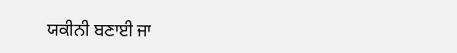ਯਕੀਨੀ ਬਣਾਈ ਜਾ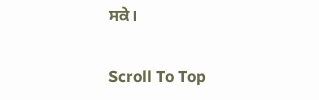ਸਕੇ।

Scroll To Top